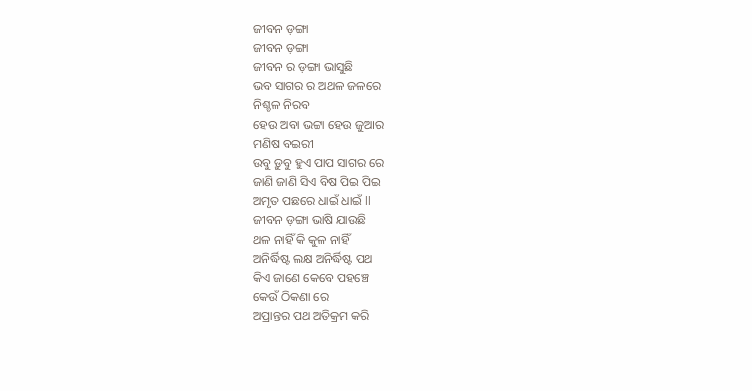ଜୀବନ ଡ଼ଙ୍ଗା
ଜୀବନ ଡ଼ଙ୍ଗା
ଜୀବନ ର ଡ଼ଙ୍ଗା ଭାସୁଛି
ଭବ ସାଗର ର ଅଥଳ ଜଳରେ
ନିଶ୍ଚଳ ନିରବ
ହେଉ ଅବା ଭଟ୍ଟା ହେଉ ଜୁଆର
ମଣିଷ ବଇରୀ
ଉବୁ ଡ଼ୁବୁ ହୁଏ ପାପ ସାଗର ରେ
ଜାଣି ଜାଣି ସିଏ ବିଷ ପିଇ ପିଇ
ଅମୃତ ପଛରେ ଧାଇଁ ଧାଇଁ ll
ଜୀବନ ଡ଼ଙ୍ଗା ଭାଷି ଯାଉଛି
ଥଳ ନାହିଁ କି କୁଳ ନାହିଁ
ଅନିର୍ଦ୍ଧିଷ୍ଟ ଲକ୍ଷ ଅନିର୍ଦ୍ଧିଷ୍ଟ ପଥ
କିଏ ଜାଣେ କେବେ ପହଞ୍ଚେ
କେଉଁ ଠିକଣା ରେ
ଅପ୍ରାନ୍ତର ପଥ ଅତିକ୍ରମ କରି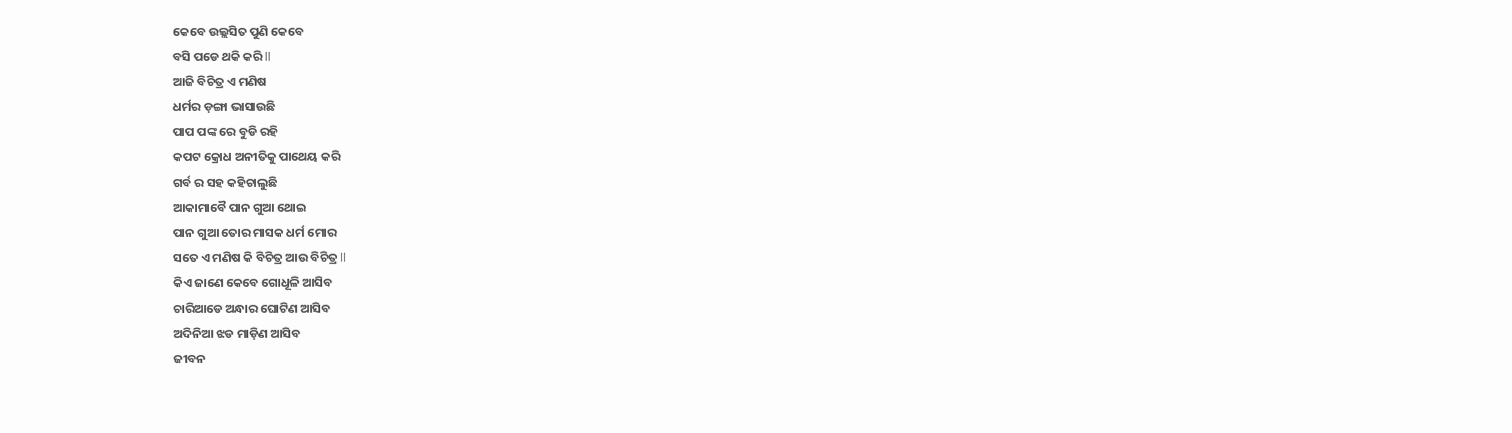କେବେ ଉଲ୍ଲସିତ ପୁଣି କେବେ
ବସି ପଡେ ଥକି କରି ll
ଆଜି ବିଚିତ୍ର ଏ ମଣିଷ
ଧର୍ମର ଡ଼ଙ୍ଗା ଭାସାଉଛି
ପାପ ପଙ୍କ ରେ ବୁଡି ରହି
କପଟ କ୍ରୋଧ ଅନୀତିକୁ ପାଥେୟ କରି
ଗର୍ବ ର ସହ କହିଚାଲୁଛି
ଆକାମାବୈ ପାନ ଗୁଆ ଥୋଇ
ପାନ ଗୁଆ ତୋର ମାସକ ଧର୍ମ ମୋର
ସତେ ଏ ମଣିଷ କି ବିଚିତ୍ର ଆଉ ବିଚିତ୍ର ll
କିଏ ଜାଣେ କେବେ ଗୋଧୂଳି ଆସିବ
ଚାରିଆଡେ ଅନ୍ଧାର ଘୋଟିଣ ଆସିବ
ଅଦିନିଆ ଝଡ ମାଡ଼ିଣ ଆସିବ
ଜୀବନ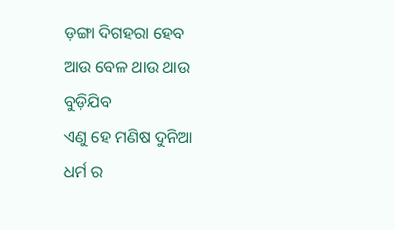ଡ଼ଙ୍ଗା ଦିଗହରା ହେବ
ଆଉ ବେଳ ଥାଉ ଥାଉ ବୁଡ଼ିଯିବ
ଏଣୁ ହେ ମଣିଷ ଦୁନିଆ
ଧର୍ମ ର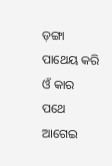ଡ଼ଙ୍ଗା ପାଥେୟ କରି
ଓଁ କାର ପଥେ ଆଗେଇ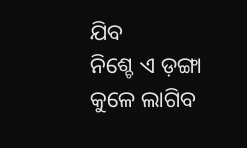ଯିବ
ନିଶ୍ଚେ ଏ ଡ଼ଙ୍ଗା କୁଳେ ଲାଗିବ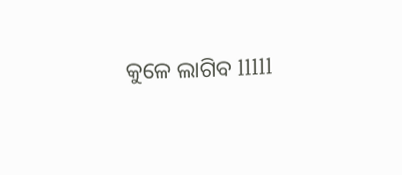କୁଳେ ଲାଗିବ lllll